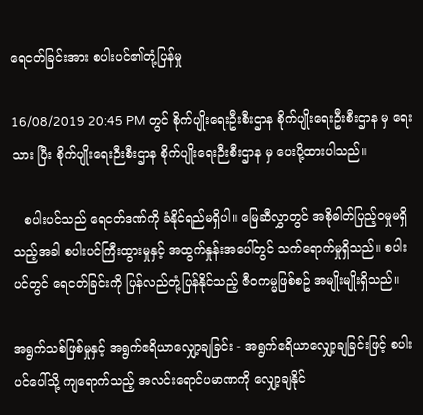ရေငတ်ခြင်းအား စပါးပင်၏တုံ့ပြန်မှု

16/08/2019 20:45 PM တွင် စိုက်ပျိုးရေးဦးစီးဌာန စိုက်ပျိုးရေးဦးစီးဌာန မှ ရေးသား ပြီး စိုက်ပျိုးရေးဉီးစီးဌာန စိုက်ပျိုးရေးဉီးစီးဌာန မှ ပေးပို့ထားပါသည်။

   စပါးပင်သည် ရေငတ်ဒဏ်ကို ခံနိုင်ရည်မရှိပါ။ မြေဆီလွှာတွင် အစိုဓါတ်ပြည့်၀မှုမရှိသည့်အခါ စပါးပင်ကြီးထွားမှုနှင့် အထွက်နှုန်းအပေါ်တွင် သက်ရောက်မှုရှိသည်။ စပါးပင်တွင် ရေငတ်ခြင်းကို ပြန်လည်တုံ့ပြန်နိုင်သည့် ဇီ၀ကမ္မဖြစ်စဥ် အမျိုးမျိုးရှိသည်။

အရွက်သစ်ဖြစ်မှုနှင့် အရွက်ဧရိယာလျှော့ချခြင်း - အရွက်ဧရိယာလျှော့ချခြင်းဖြင့် စပါးပင်ပေါ်သို့ ကျရောက်သည့် အလင်းရောင်ပမာဏကို လျှော့ချနိုင်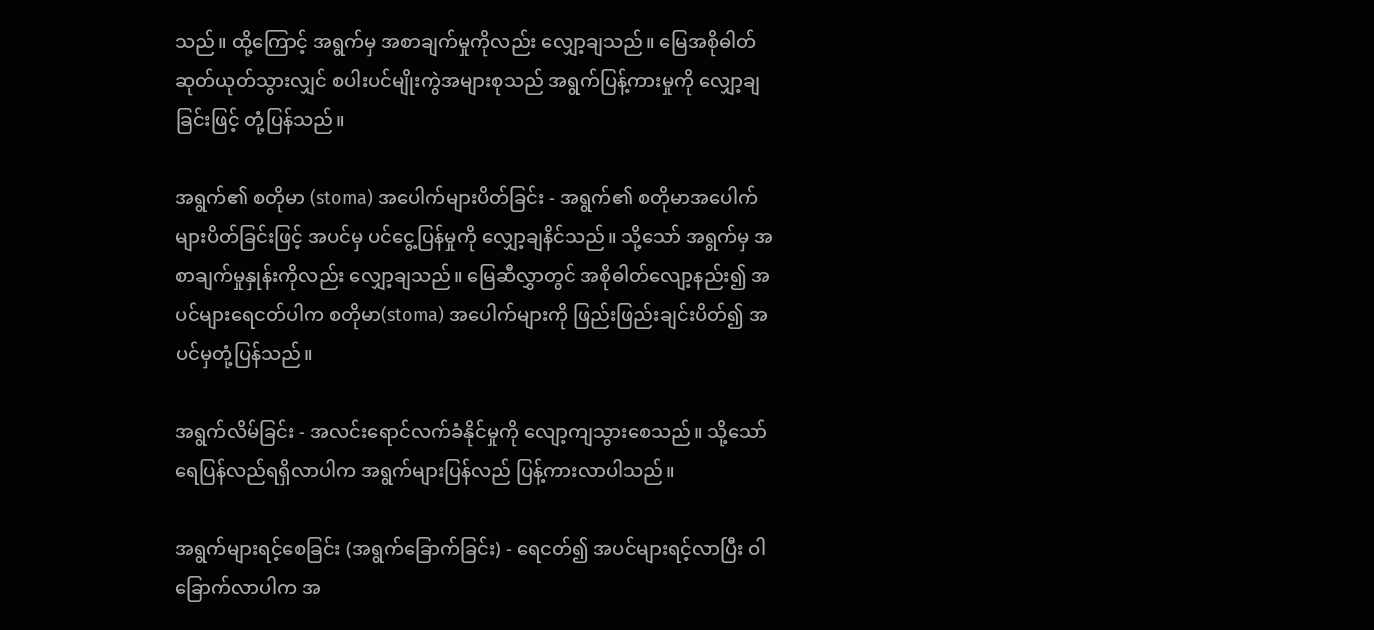သည်။ ထို့ကြောင့် အရွက်မှ အစာချက်မှုကိုလည်း လျှော့ချသည်။ မြေအစိုဓါတ် ဆုတ်ယုတ်သွားလျှင် စပါးပင်မျိုးကွဲအများစုသည် အရွက်ပြန့်ကားမှုကို လျှော့ချခြင်းဖြင့် တုံ့ပြန်သည်။

အရွက်၏ စတိုမာ (stoma) အပေါက်များပိတ်ခြင်း - အရွက်၏ စတိုမာအပေါက်များပိတ်ခြင်းဖြင့် အပင်မှ ပင်ငွေ့ပြန်မှုကို လျှော့ချနိင်သည်။ သို့သော် အရွက်မှ အစာချက်မှုနှုန်းကိုလည်း လျှော့ချသည်။ မြေဆီလွှာတွင် အစိုဓါတ်လျော့နည်း၍ အပင်များရေငတ်ပါက စတိုမာ(stoma) အပေါက်များကို ဖြည်းဖြည်းချင်းပိတ်၍ အပင်မှတုံ့ပြန်သည်။

အရွက်လိမ်ခြင်း - အလင်းရောင်လက်ခံနိုင်မှုကို လျော့ကျသွားစေသည်။ သို့သော် ရေပြန်လည်ရရှိလာပါက အရွက်များပြန်လည် ပြန့်ကားလာပါသည်။

အရွက်များရင့်စေခြင်း (အရွက်ခြောက်ခြင်း) - ရေငတ်၍ အပင်များရင့်လာပြီး ဝါခြောက်လာပါက အ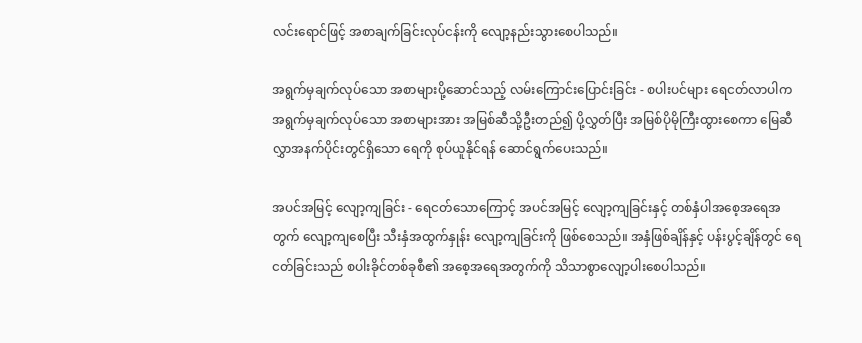လင်းရောင်ဖြင့် အစာချက်ခြင်းလုပ်ငန်းကို လျော့နည်းသွားစေပါသည်။

အရွက်မှချက်လုပ်သော အစာများပို့ဆောင်သည့် လမ်းကြောင်းပြောင်းခြင်း - စပါးပင်များ ရေငတ်လာပါက အရွက်မှချက်လုပ်သော အစာများအား အမြစ်ဆီသို့ဦးတည်၍ ပို့လွှတ်ပြီး အမြစ်ပိုမိုကြီးထွားစေကာ မြေဆီလွှာအနက်ပိုင်းတွင်ရှိသော ရေကို စုပ်ယူနိုင်ရန် ဆောင်ရွက်ပေးသည်။

အပင်အမြင့် လျော့ကျခြင်း - ရေငတ်သောကြောင့် အပင်အမြင့် လျော့ကျခြင်းနှင့် တစ်နှံပါအစေ့အရေအတွက် လျော့ကျစေပြီး သီးနှံအထွက်နှုန်း လျော့ကျခြင်းကို ဖြစ်စေသည်။ အနှံဖြစ်ချိန်နှင့် ပန်းပွင့်ချိန်တွင် ရေငတ်ခြင်းသည် စပါးခိုင်တစ်ခုစီ၏ အစေ့အရေအတွက်ကို သိသာစွာလျော့ပါးစေပါသည်။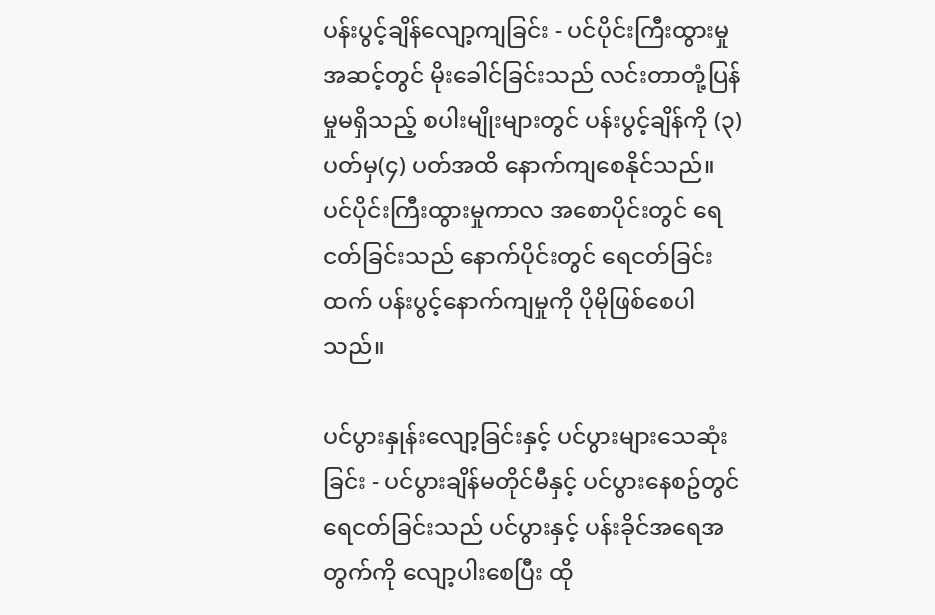ပန်းပွင့်ချိန်လျော့ကျခြင်း - ပင်ပိုင်းကြီးထွားမှုအဆင့်တွင် မိုးခေါင်ခြင်းသည် လင်းတာတုံ့ပြန်မှုမရှိသည့် စပါးမျိုးများတွင် ပန်းပွင့်ချိန်ကို (၃) ပတ်မှ(၄) ပတ်အထိ နောက်ကျစေနိုင်သည်။ ပင်ပိုင်းကြီးထွားမှုကာလ အစောပိုင်းတွင် ရေငတ်ခြင်းသည် နောက်ပိုင်းတွင် ရေငတ်ခြင်းထက် ပန်းပွင့်နောက်ကျမှုကို ပိုမိုဖြစ်စေပါသည်။

ပင်ပွားနှုန်းလျော့ခြင်းနှင့် ပင်ပွားများသေဆုံးခြင်း - ပင်ပွားချိန်မတိုင်မီနှင့် ပင်ပွားနေစဥ်တွင် ရေငတ်ခြင်းသည် ပင်ပွားနှင့် ပန်းခိုင်အရေအတွက်ကို လျော့ပါးစေပြီး ထို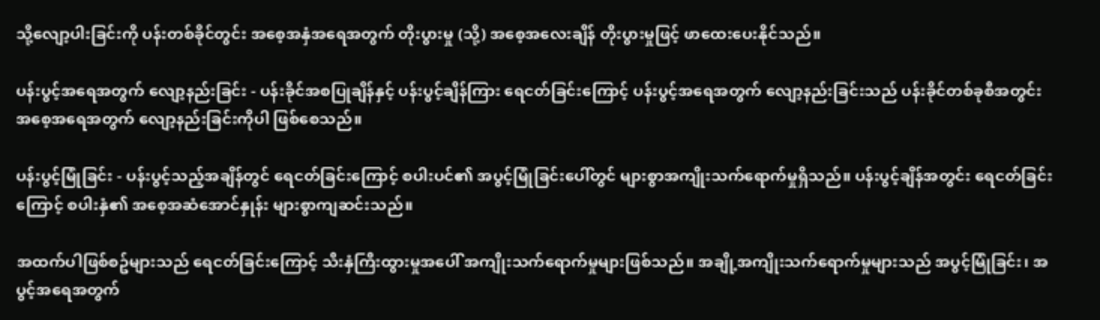သို့လျော့ပါးခြင်းကို ပန်းတစ်ခိုင်တွင်း အစေ့အနှံအရေအတွက် တိုးပွားမှု (သို့) အစေ့အလေးချိန် တိုးပွားမှုဖြင့် ဖာထေးပေးနိုင်သည်။

ပန်းပွင့်အရေအတွက် လျော့နည်းခြင်း - ပန်းခိုင်အစပြုချိန်နှင့် ပန်းပွင့်ချိန်ကြား ရေငတ်ခြင်းကြောင့် ပန်းပွင့်အရေအတွက် လျော့နည်းခြင်းသည် ပန်းခိုင်တစ်ခုစီအတွင်း အစေ့အရေအတွက် လျော့နည်းခြင်းကိုပါ ဖြစ်စေသည်။

ပန်းပွင့်မြုံခြင်း - ပန်းပွင့်သည့်အချိန်တွင် ရေငတ်ခြင်းကြောင့် စပါးပင်၏ အပွင့်မြုံခြင်းပေါ်တွင် များစွာအကျိုးသက်ရောက်မှုရှိသည်။ ပန်းပွင့်ချိန်အတွင်း ရေငတ်ခြင်းကြောင့် စပါးနှံ၏ အစေ့အဆံအောင်နှုန်း များစွာကျဆင်းသည်။

အထက်ပါဖြစ်စဥ်များသည် ရေငတ်ခြင်းကြောင့် သီးနှံကြီးထွားမှုအပေါ် အကျိုးသက်ရောက်မှုများဖြစ်သည်။ အချို့အကျိုးသက်ရောက်မှုများသည် အပွင့်မြုံခြင်း၊ အပွင့်အရေအတွက်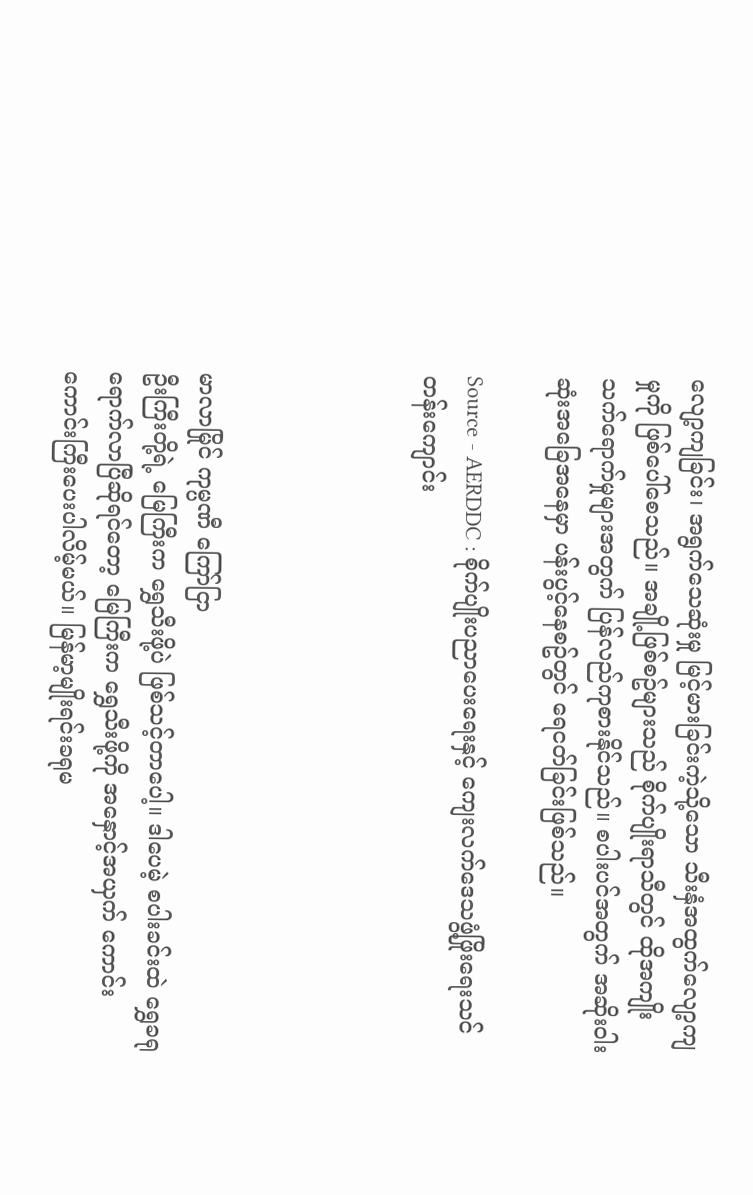လျော့ကျခြင်း၊ အရွက်သေဆုံးမှု မြင့်မားခြင်းကဲ့သို့သော သီးနှံအထွက်လျော့ကျမှုကို ဖြစ်ပေါ်စေသည်။ အချို့ဖြစ်စဥ်များသည် စိုက်ပျိုးရာသီတွင် ထိုအကျိုးသက်ရောက်မှုများအတွက် ပြန်လည်ကုစားနိုင်သည်။ စပါးပင်အတွက် အဆိုးဝါးဆုံးအခြေအနေမှာ ပန်းပွင့်နေစဥ်တွင် ရေငတ်ခြင်းဖြစ်သည်။

Source - AERDDC : စိုက်ပျိုးပညာပေးရေးနှင့် ကျေးလက်ဒေသဖွံ့ဖြိုးရေးသင်တန်းကျောင်း




မာလာမြိုင် ကုမ္ပဏီ ကြော်ငြာ
ဦးကြီးတို့ရဲ့ မြေကြီးက ရွှေသီးဖို့ပဲ ဖြစ်သင့်တာပေါ့။ ဒါပေမဲ့ စပါးခင်းထဲ ရွှေခရုရောက်လာပြီဆိုရင်တော့ မြေကြီးက ရွှေသီးဖို့ကို အနှောင့်အယှက် ကောင်းကောင်းကြီးပေးပါလိမ့်မယ်။ မြန်မာ့မျိုးရင်းခရုမ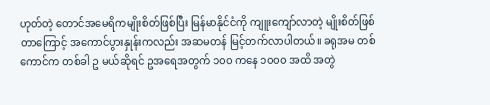ဟုတ်တဲ့ တောင်အမေရိကမျိုးစိတ်ဖြစ်ပြီး မြန်မာနိုင်ငံကို ကျူးကျော်လာတဲ့ မျိုးစိတ်ဖြစ်တာကြောင့် အကောင်ပွားနှုန်းကလည်း အဆမတန် မြင့်တက်လာပါတယ်။ ခရုအမ တစ်ကောင်က တစ်ခါ ဥ မယ်ဆိုရင် ဥအရေအတွက် ၁၀၀ ကနေ ၁၀၀၀ အထိ အတွဲ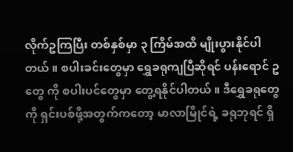လိုက်ဥကြပြီး တစ်နှစ်မှာ ၃ ကြိမ်အထိ မျိုးပွားနိုင်ပါတယ်။ စပါးခင်းတွေမှာ ရွှေခရုကျပြီဆိုရင် ပန်းရောင် ဥ တွေ ကို စပါးပင်တွေမှာ တွေ့ရနိုင်ပါတယ်။ ဒီရွှေခရုတွေကို ရှင်းပစ်ဖို့အတွက်ကတော့ မာလာမြိုင်ရဲ့ ခရုဘုရင် ရှိ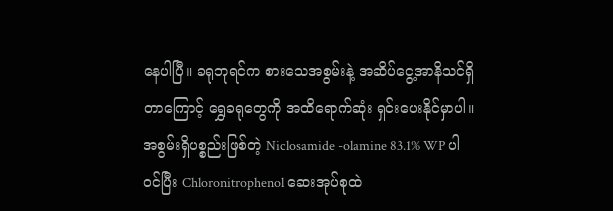နေပါပြီ။ ခရုဘုရင်က စားသေအစွမ်းနဲ့ အဆိပ်ငွေ့အာနိသင်ရှိတာကြောင့် ရွှေခရုတွေကို အထိရောက်ဆုံး ရှင်းပေးနိုင်မှာပါ။ အစွမ်းရှိပစ္စည်းဖြစ်တဲ့ Niclosamide -olamine 83.1% WP ပါဝင်ပြီး Chloronitrophenol ဆေးအုပ်စုထဲ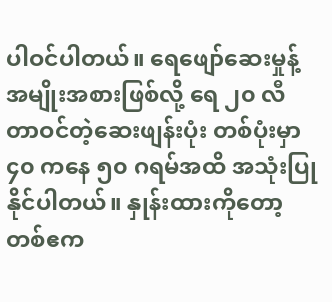ပါဝင်ပါတယ်။ ရေဖျော်ဆေးမှုန့်အမျိုးအစားဖြစ်လို့ ရေ ၂၀ လီတာဝင်တဲ့ဆေးဖျန်းပုံး တစ်ပုံးမှာ ၄၀ ကနေ ၅၀ ဂရမ်အထိ အသုံးပြုနိုင်ပါတယ်။ နှုန်းထားကိုတော့ တစ်ဧက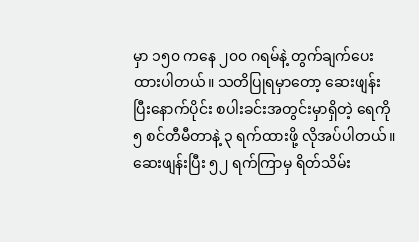မှာ ၁၅၀ ကနေ ၂၀၀ ဂရမ်နဲ့ တွက်ချက်ပေးထားပါတယ်။ သတိပြုရမှာတော့ ဆေးဖျန်းပြီးနောက်ပိုင်း စပါးခင်းအတွင်းမှာရှိတဲ့ ရေကို ၅ စင်တီမီတာနဲ့ ၃ ရက်ထားဖို့ လိုအပ်ပါတယ်။ ဆေးဖျန်းပြီး ၅၂ ရက်ကြာမှ ရိတ်သိမ်း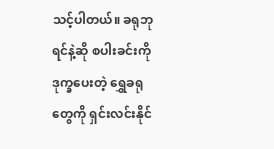သင့်ပါတယ်။ ခရုဘုရင်နဲ့ဆို စပါးခင်းကို ဒုက္ခပေးတဲ့ ရွှေခရုတွေကို ရှင်းလင်းနိုင်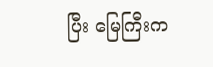ပြီး မြေကြီးက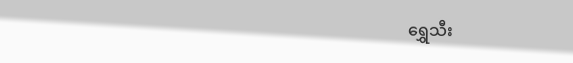ရွှေသီး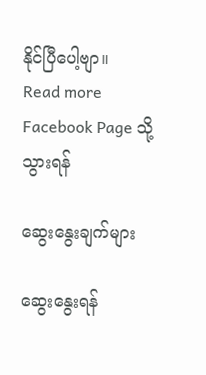နိုင်ပြီပေါ့ဗျာ။
Read more Facebook Page သို့သွားရန်

ဆွေးနွေးချက်များ

ဆွေးနွေးရန်